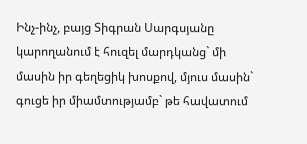Ինչ-ինչ, բայց Տիգրան Սարգսյանը կարողանում է հուզել մարդկանց` մի մասին իր գեղեցիկ խոսքով, մյուս մասին` գուցե իր միամտությամբ` թե հավատում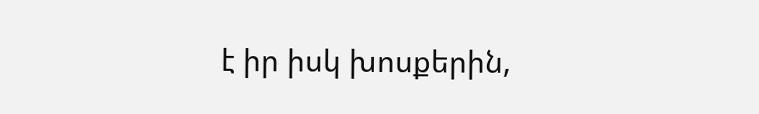է իր իսկ խոսքերին,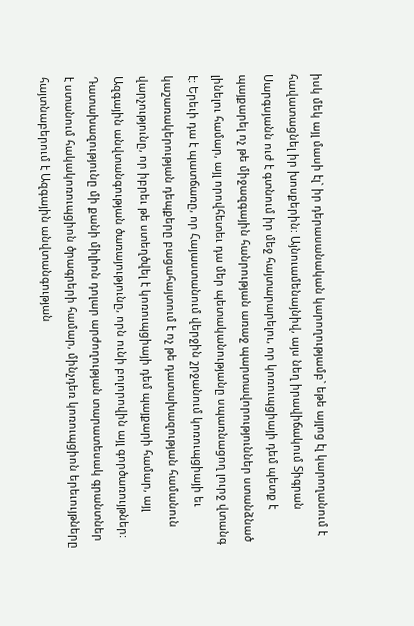իսկ մեկ այլ մասի էլ` իր դերասանական կարողությամբ` եթե այլոց էլ կարողանում է հավատացնել իր խոսքերին: Այնուամենայնիվ, այս նեղ իրավիճակում Տիգրան Սարգսյանն ուժ է գտնում իր մեջ հայտարարելու, որ կոռուպցիայի դեմ պետք է պայքարել ոչ թե միջազգային հանրության առաջ պարտավորություններ ստանձնած լինելու համար, այլ որովհետեւ դա մեր պետականությանը սպառնացող լուրջ վտանգ է: Երեւի դա է պատճառը, որ Հայաստանում վերջին շրջանում կոռուպցիայի եւ կաշառակերության դեպքերը բացահայտում է ոչ թե դատախազության համանուն վարչությունը, որ իբրեւ թե ստեղծվել է կոռուպցիայի դեմ պայքարի համար, այլ Ազգային անվտանգության ծառայությունը, որն ունի բոլորովին այլ գործառույթներ: Դատախազությունը մի քանի միլիոն դոլար արժողության տարատեսակ գրանտներ է ստանում հակակոռուպցիոն ծրագրերի համար, մինչդեռ կոռուպցիոն երեւույթները հայտնաբերում է Ազգային անվտանգության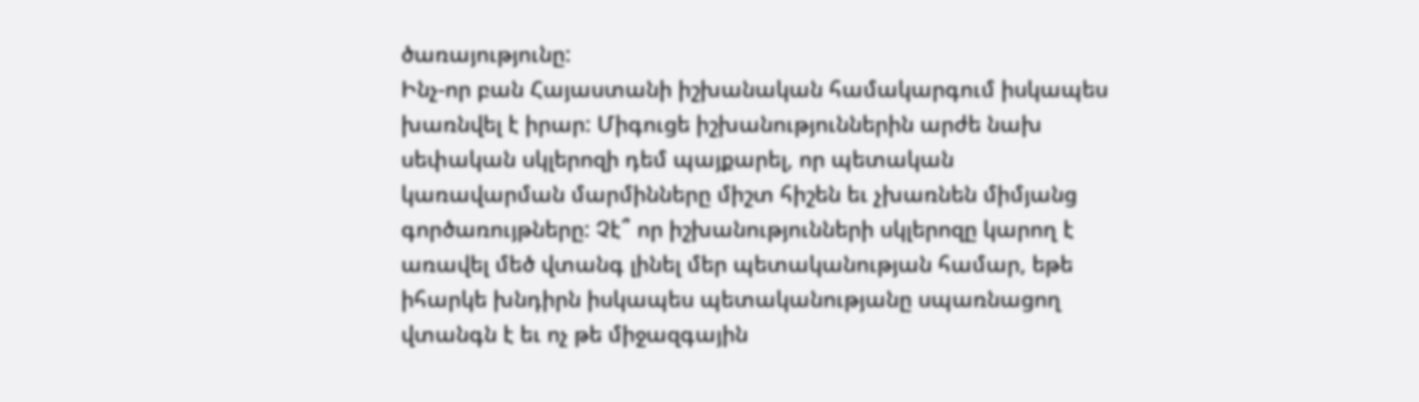ծառայությունը:
Ինչ-որ բան Հայաստանի իշխանական համակարգում իսկապես խառնվել է իրար: Միգուցե իշխանություններին արժե նախ սեփական սկլերոզի դեմ պայքարել, որ պետական կառավարման մարմինները միշտ հիշեն եւ չխառնեն միմյանց գործառույթները: Չէ՞ որ իշխանությունների սկլերոզը կարող է առավել մեծ վտանգ լինել մեր պետականության համար, եթե իհարկե խնդիրն իսկապես պետականությանը սպառնացող վտանգն է եւ ոչ թե միջազգային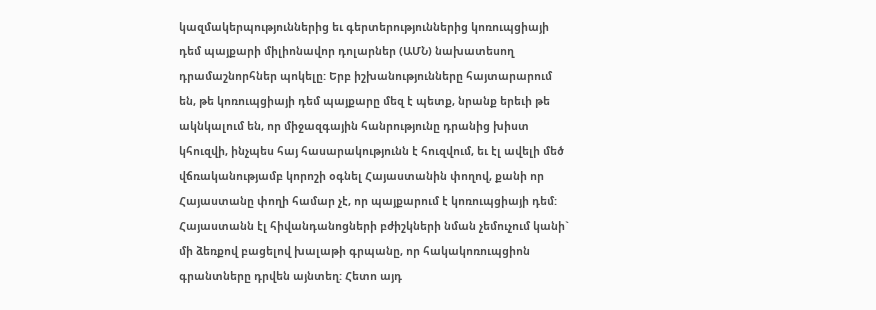կազմակերպություններից եւ գերտերություններից կոռուպցիայի դեմ պայքարի միլիոնավոր դոլարներ (ԱՄՆ) նախատեսող դրամաշնորհներ պոկելը: Երբ իշխանությունները հայտարարում են, թե կոռուպցիայի դեմ պայքարը մեզ է պետք, նրանք երեւի թե ակնկալում են, որ միջազգային հանրությունը դրանից խիստ կհուզվի, ինչպես հայ հասարակությունն է հուզվում, եւ էլ ավելի մեծ վճռականությամբ կորոշի օգնել Հայաստանին փողով, քանի որ Հայաստանը փողի համար չէ, որ պայքարում է կոռուպցիայի դեմ: Հայաստանն էլ հիվանդանոցների բժիշկների նման չեմուչում կանի` մի ձեռքով բացելով խալաթի գրպանը, որ հակակոռուպցիոն գրանտները դրվեն այնտեղ: Հետո այդ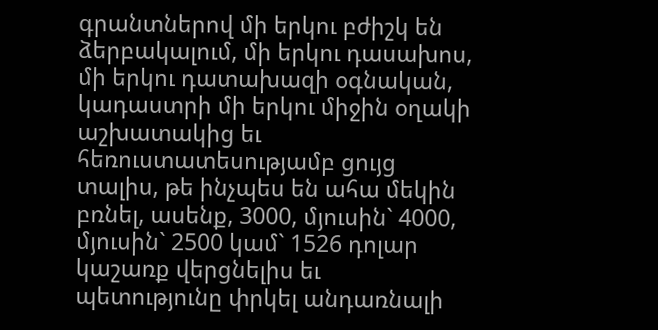գրանտներով մի երկու բժիշկ են ձերբակալում, մի երկու դասախոս, մի երկու դատախազի օգնական, կադաստրի մի երկու միջին օղակի աշխատակից եւ հեռուստատեսությամբ ցույց տալիս, թե ինչպես են ահա մեկին բռնել, ասենք, 3000, մյուսին` 4000, մյուսին` 2500 կամ` 1526 դոլար կաշառք վերցնելիս եւ պետությունը փրկել անդառնալի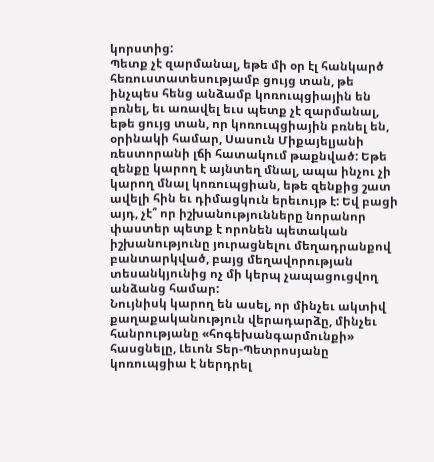կորստից:
Պետք չէ զարմանալ, եթե մի օր էլ հանկարծ հեռուստատեսությամբ ցույց տան, թե ինչպես հենց անձամբ կոռուպցիային են բռնել, եւ առավել եւս պետք չէ զարմանալ, եթե ցույց տան, որ կոռուպցիային բռնել են, օրինակի համար, Սասուն Միքայելյանի ռեստորանի լճի հատակում թաքնված: Եթե զենքը կարող է այնտեղ մնալ, ապա ինչու չի կարող մնալ կոռուպցիան, եթե զենքից շատ ավելի հին եւ դիմացկուն երեւույթ է: Եվ բացի այդ, չէ՞ որ իշխանությունները նորանոր փաստեր պետք է որոնեն պետական իշխանությունը յուրացնելու մեղադրանքով բանտարկված, բայց մեղավորության տեսանկյունից ոչ մի կերպ չապացուցվող անձանց համար:
Նույնիսկ կարող են ասել, որ մինչեւ ակտիվ քաղաքականություն վերադարձը, մինչեւ հանրությանը «հոգեխանգարմունքի» հասցնելը, Լեւոն Տեր-Պետրոսյանը կոռուպցիա է ներդրել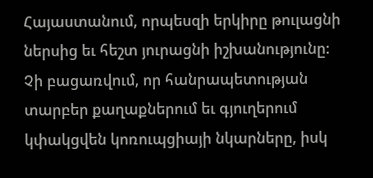Հայաստանում, որպեսզի երկիրը թուլացնի ներսից եւ հեշտ յուրացնի իշխանությունը: Չի բացառվում, որ հանրապետության տարբեր քաղաքներում եւ գյուղերում կփակցվեն կոռուպցիայի նկարները, իսկ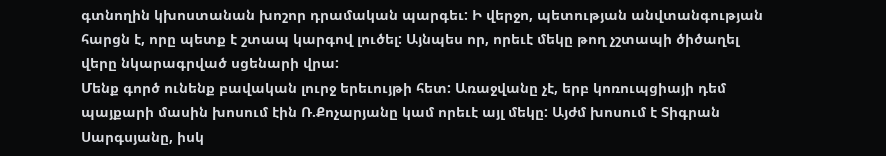գտնողին կխոստանան խոշոր դրամական պարգեւ: Ի վերջո, պետության անվտանգության հարցն է, որը պետք է շտապ կարգով լուծել: Այնպես որ, որեւէ մեկը թող չշտապի ծիծաղել վերը նկարագրված սցենարի վրա:
Մենք գործ ունենք բավական լուրջ երեւույթի հետ: Առաջվանը չէ, երբ կոռուպցիայի դեմ պայքարի մասին խոսում էին Ռ.Քոչարյանը կամ որեւէ այլ մեկը: Այժմ խոսում է Տիգրան Սարգսյանը, իսկ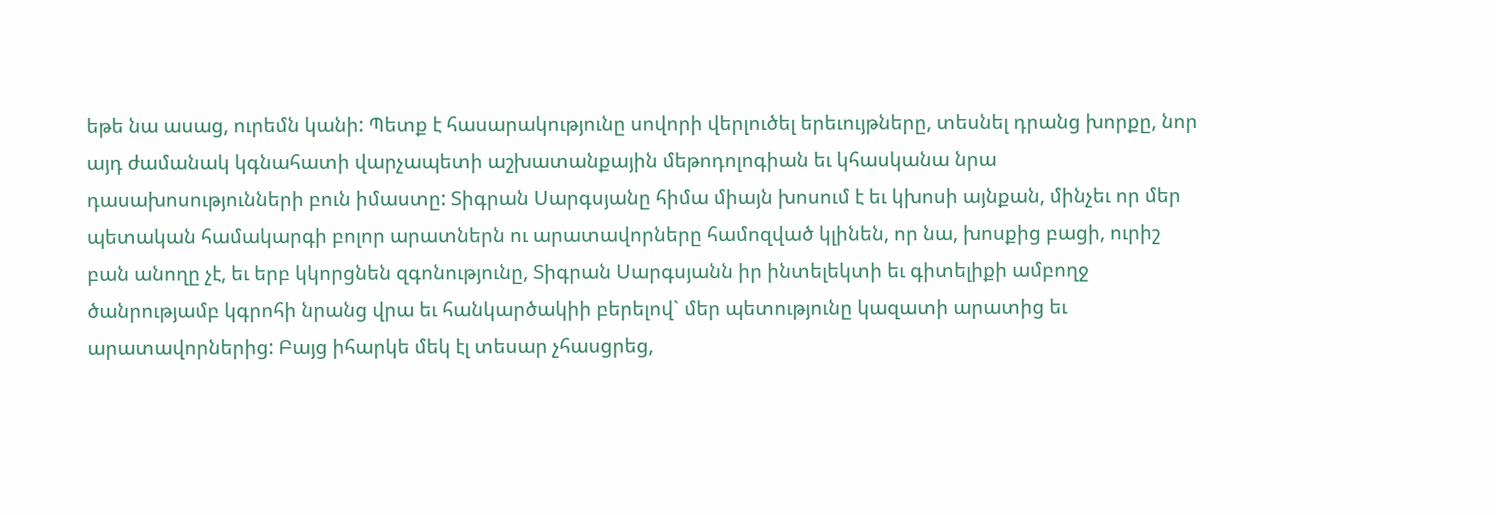եթե նա ասաց, ուրեմն կանի: Պետք է հասարակությունը սովորի վերլուծել երեւույթները, տեսնել դրանց խորքը, նոր այդ ժամանակ կգնահատի վարչապետի աշխատանքային մեթոդոլոգիան եւ կհասկանա նրա դասախոսությունների բուն իմաստը: Տիգրան Սարգսյանը հիմա միայն խոսում է եւ կխոսի այնքան, մինչեւ որ մեր պետական համակարգի բոլոր արատներն ու արատավորները համոզված կլինեն, որ նա, խոսքից բացի, ուրիշ բան անողը չէ, եւ երբ կկորցնեն զգոնությունը, Տիգրան Սարգսյանն իր ինտելեկտի եւ գիտելիքի ամբողջ ծանրությամբ կգրոհի նրանց վրա եւ հանկարծակիի բերելով` մեր պետությունը կազատի արատից եւ արատավորներից: Բայց իհարկե մեկ էլ տեսար չհասցրեց,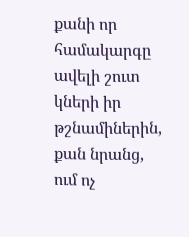քանի որ համակարգը ավելի շուտ կների իր թշնամիներին, քան նրանց, ում ոչ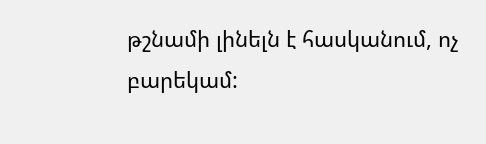թշնամի լինելն է հասկանում, ոչ բարեկամ: